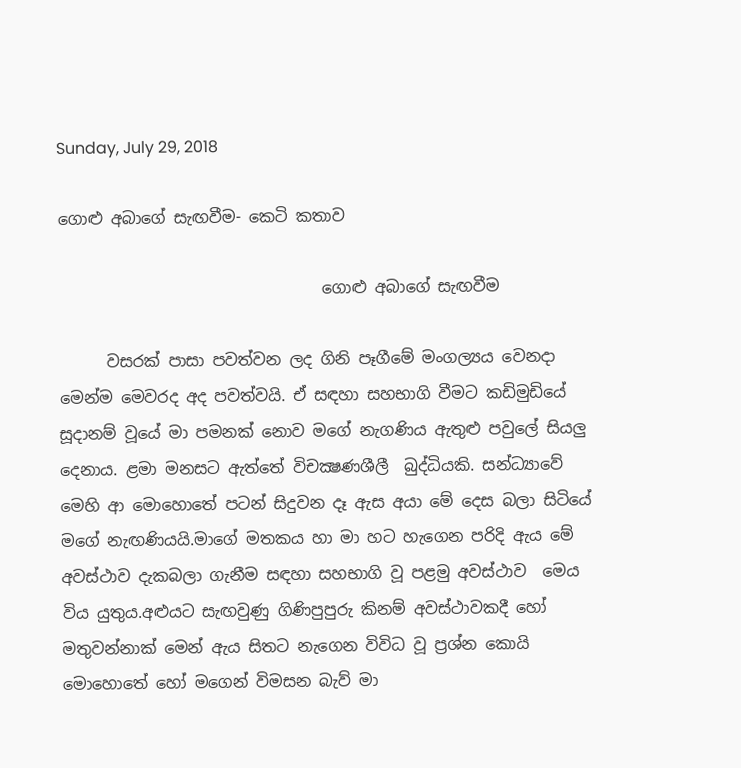Sunday, July 29, 2018

ගොළු අබාගේ සැඟවීම- කෙටි කතාව

                                 ගොළු අබාගේ සැඟවීම

      වසරක් පාසා පවත්වන ලද ගිනි පෑගීමේ මංගල්‍යය වෙනදා මෙන්ම මෙවරද අද පවත්වයි. ඒ සඳහා සහභාගි වීමට කඩිමුඩියේ සූදානම් වූයේ මා පමනක් නොව මගේ නැගණිය ඇතුළු පවුලේ සියලු දෙනාය. ළමා මනසට ඇත්තේ විචක්‍ෂණශීලී  බුද්ධියකි. සන්ධ්‍යාවේ මෙහි ආ මොහොතේ පටන් සිදුවන දෑ ඇස අයා මේ දෙස බලා සිටියේ මගේ නැඟණියයි.මාගේ මතකය හා මා හට හැගෙන පරිදි ඇය මේ අවස්ථාව දැකබලා ගැනීම සඳහා සහභාගි වූ පළමු අවස්ථාව  මෙය විය යුතුය.අළුයට සැඟවුණු ගිණිපුපුරු කිනම් අවස්ථාවකදී හෝ මතුවන්නාක් මෙන් ඇය සිතට නැගෙන විවිධ වූ ප්‍රශ්න කොයි මොහොතේ හෝ මගෙන් විමසන බැව් මා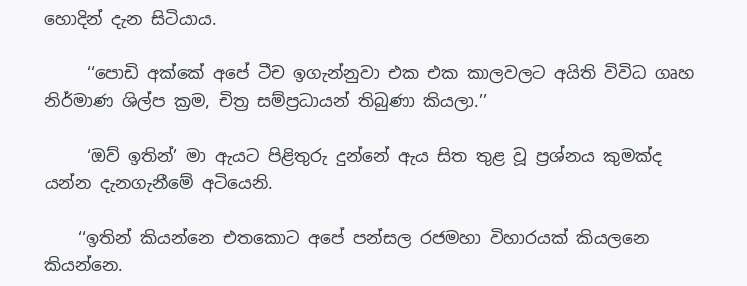හොදින් දැන සිටියාය.

     ‘‘පොඩි අක්කේ අපේ ටීච ඉගැන්නුවා එක එක කාලවලට අයිති විවිධ ගෘහ නිර්මාණ ශිල්ප ක්‍රම, චිත්‍ර සම්ප්‍රධායන් තිබුණා කියලා.’’

     ‘ඔව් ඉතින්’ මා ඇයට පිළිතුරු දුන්නේ ඇය සිත තුළ වූ ප්‍රශ්නය කුමක්ද යන්න දැනගැනීමේ අටියෙනි.

    ‘‘ඉතින් කියන්නෙ එතකොට අපේ පන්සල රජමහා විහාරයක් කියලනෙ කියන්නෙ.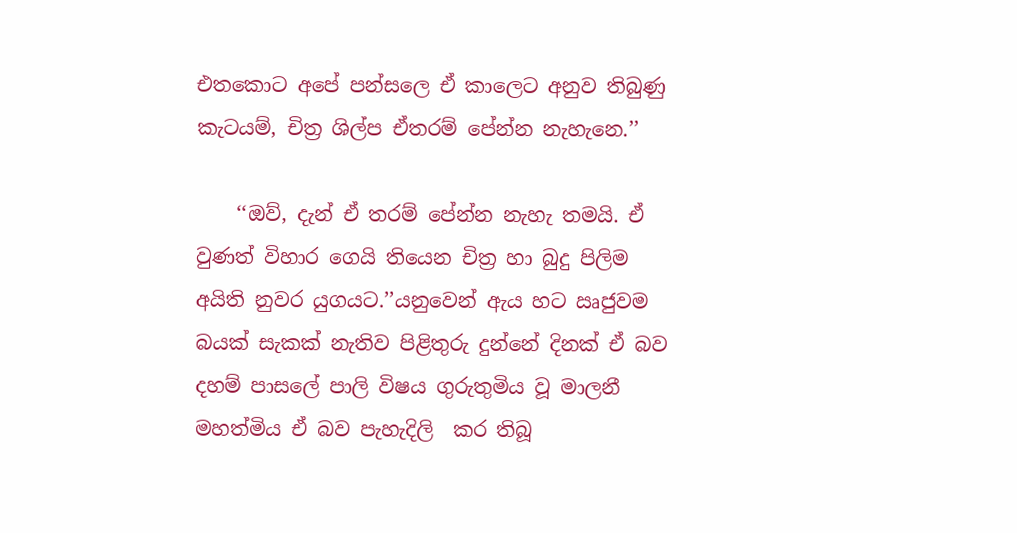එතකොට අපේ පන්සලෙ ඒ කාලෙට අනුව තිබුණු කැටයම්, චිත්‍ර ශිල්ප ඒතරම් පේන්න නැහැනෙ.’’

    ‘‘ඔව්, දැන් ඒ තරම් පේන්න නැහැ තමයි. ඒ වුණත් විහාර ගෙයි තියෙන චිත්‍ර හා බුදු පිලිම අයිති නුවර යුගයට.’’යනුවෙන් ඇය හට ඍජුවම බයක් සැකක් නැතිව පිළිතුරු දුන්නේ දිනක් ඒ බව දහම් පාසලේ පාලි විෂය ගුරුතුමිය වූ මාලනී මහත්මිය ඒ බව පැහැදිලි  කර තිබූ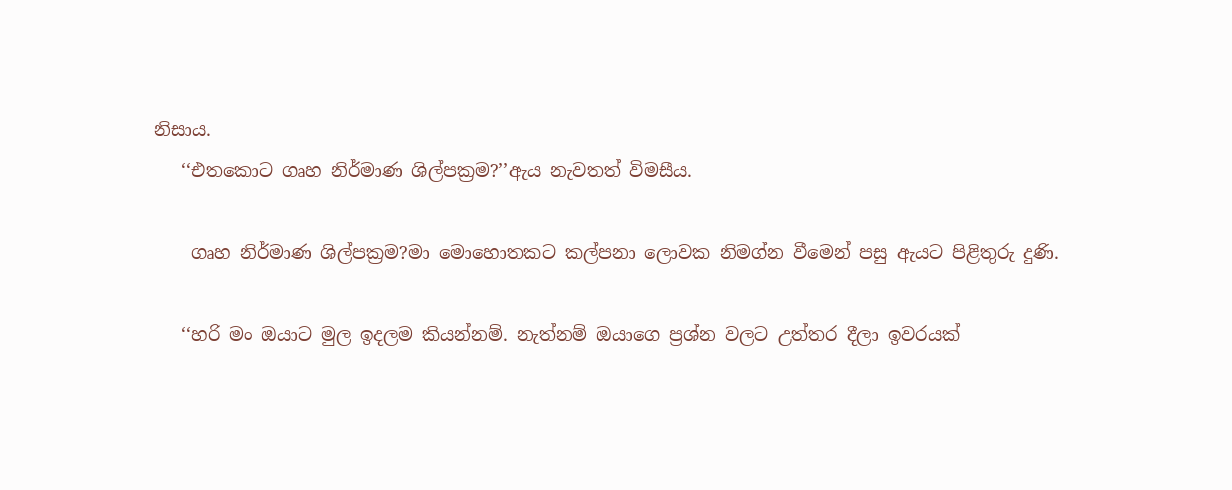නිසාය.
   ‘‘එතකොට ගෘහ නිර්මාණ ශිල්පක්‍රම?’’ඇය නැවතත් විමසීය.

    ගෘහ නිර්මාණ ශිල්පක්‍රම?මා මොහොතකට කල්පනා ලොවක නිමග්න වීමෙන් පසු ඇයට පිළිතුරු දුණි.

   ‘‘හරි මං ඔයාට මුල ඉදලම කියන්නම්. නැත්නම් ඔයාගෙ ප්‍රශ්න වලට උත්තර දීලා ඉවරයක්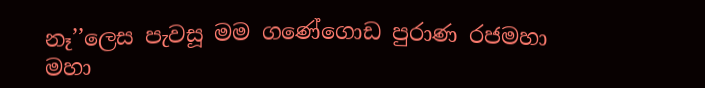නෑ’’ලෙස පැවසූ මම ගණේගොඩ පුරාණ රජමහා මහා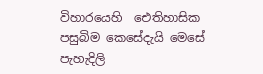විහාරයෙහි  ඓතිහාසික පසුබිම කෙසේදැයි මෙසේ පැහැදිලි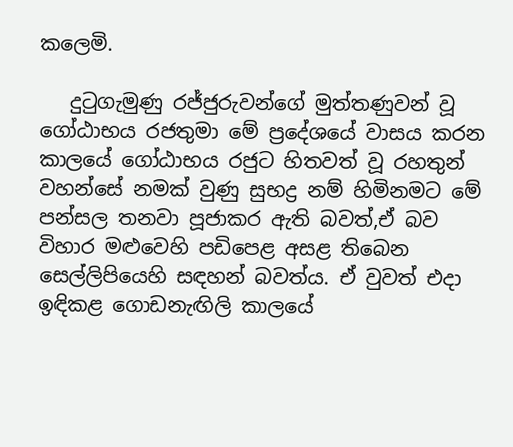කලෙමි.

   දුටුගැමුණු රජ්ජුරුවන්ගේ මුත්තණුවන් වූ ගෝඨාභය රජතුමා මේ ප්‍රදේශයේ වාසය කරන කාලයේ ගෝඨාභය රජුට හිතවත් වූ රහතුන් වහන්සේ නමක් වුණු සුභද්‍ර නම් හිමිනමට මේ පන්සල තනවා පූජාකර ඇති බවත්,ඒ බව විහාර මළුවෙහි පඩිපෙළ අසළ තිබෙන සෙල්ලිපියෙහි සඳහන් බවත්ය. ඒ වුවත් එදා ඉඳිකළ ගොඩනැඟිලි කාලයේ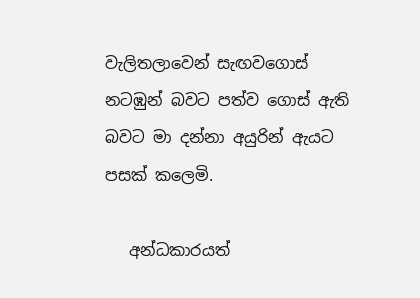වැලිතලාවෙන් සැඟවගොස් නටඹුන් බවට පත්ව ගොස් ඇති බවට මා දන්නා අයුරින් ඇයට පසක් කලෙමි.

   අන්ධකාරයත්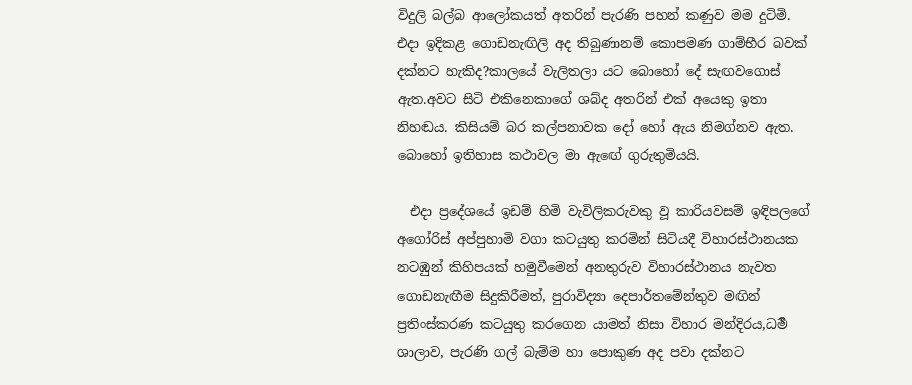විදුලි බල්බ ආලෝකයත් අතරින් පැරණි පහන් කණුව මම දුටිමි. එදා ඉදිකළ ගොඩනැඟිලි අද තිබුණානම් කොපමණ ගාම්භීර බවක් දක්නට හැකිද?කාලයේ වැලිතලා යට බොහෝ දේ සැඟවගොස් ඇත.අවට සිටි එකිනෙකාගේ ශබ්ද අතරින් එක් අයෙකු ඉතා නිහඬය. කිසියම් බර කල්පනාවක දෝ හෝ ඇය නිමග්නව ඇත. බොහෝ ඉතිහාස කථාවල මා ඇඟේ ගුරුතුමියයි.

  එදා ප්‍රදේශයේ ඉඩම් හිමි වැවිලිකරුවකු වූ කාරියවසම් ඉඳිපලගේ අගෝරිස් අප්පුහාමි වගා කටයුතු කරමින් සිටියදී විහාරස්ථානයක නටඹුන් කිහිපයක් හමුවීමෙන් අනතුරුව විහාරස්ථානය නැවත ගොඩනැඟීම සිදුකිරීමත්, පුරාවිද්‍යා දෙපාර්තමේන්තුව මඟින් ප්‍රතිංස්කරණ කටයුතු කරගෙන යාමත් නිසා විහාර මන්දිරය,ධමර්‍ ශාලාව, පැරණි ගල් බැම්ම හා පොකුණ අද පවා දක්නට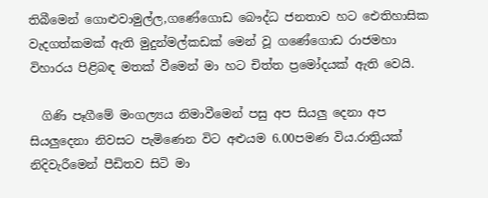තිබීමෙන් ගොළුවාමුල්ල,ගණේගොඩ බෞද්ධ ජනතාව හට ඓතිහාසික වැදගත්කමක් ඇති මුදුන්මල්කඩක් මෙන් වූ ගණේගොඩ රාජමහා විහාරය පිළිබඳ මතක් වීමෙන් මා හට චිත්ත ප්‍රමෝදයක් ඇති වෙයි.

  ගිණි පෑගීමේ මංගල්‍යය නිමාවීමෙන් පසු අප සියලු දෙනා අප සියලුදෙනා නිවසට පැමිණෙන විට අළුයම 6.00පමණ විය.රාත්‍රියක් නිදිවැරීමෙන් පීඩිතව සිටි මා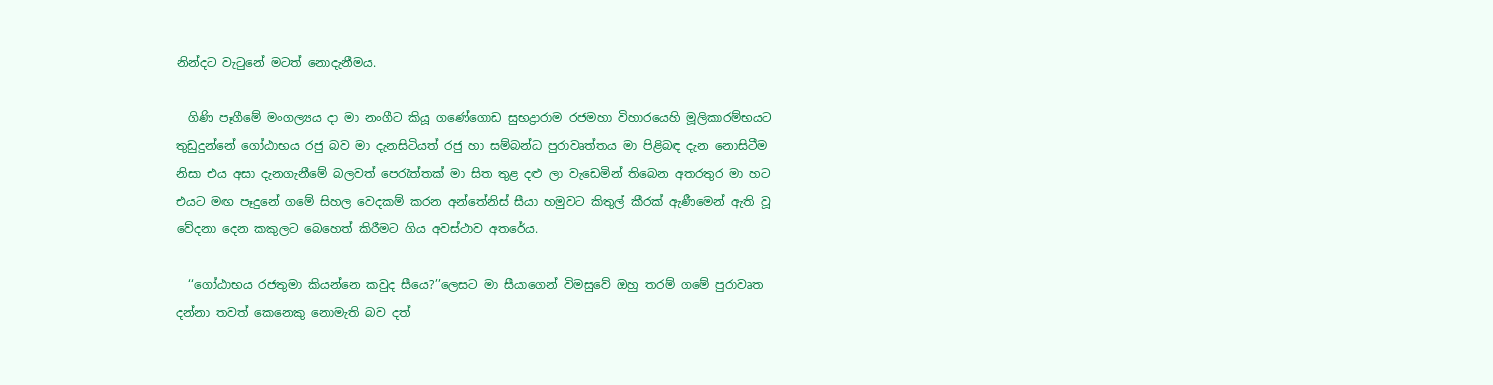නින්දට වැටුනේ මටත් නොදැනීමය.

  ගිණි පෑගීමේ මංගල්‍යය දා මා නංගීට කියූ ගණේගොඩ සුභද්‍රාරාම රජමහා විහාරයෙහි මූලිකාරම්භයට තුඩුදුන්නේ ගෝඨාභය රජු බව මා දැනසිටියත් රජු හා සම්බන්ධ පුරාවෘත්තය මා පිළිබඳ දැන නොසිටීම නිසා එය අසා දැනගැනීමේ බලවත් පෙරැත්තක් මා සිත තුළ දළු ලා වැඩෙමින් තිබෙන අතරතුර මා හට එයට මඟ පෑදුනේ ගමේ සිහල වෙදකම් කරන අන්තේනිස් සීයා හමුවට කිතුල් කීරක් ඇණීමෙන් ඇති වූ වේදනා දෙන කකුලට බෙහෙත් කිරීමට ගිය අවස්ථාව අතරේය.

  ‘‘ගෝඨාභය රජතුමා කියන්නෙ කවුද සීයෙ?’’ලෙසට මා සීයාගෙන් විමසුවේ ඔහු තරම් ගමේ පුරාවෘත දන්නා තවත් කෙනෙකු නොමැති බව දත්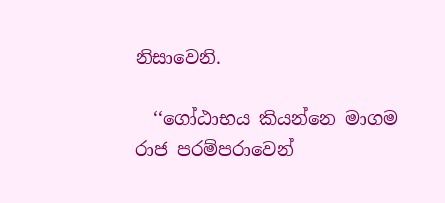නිසාවෙනි.

  ‘‘ගෝඨාභය කියන්නෙ මාගම රාජ පරම්පරාවෙන්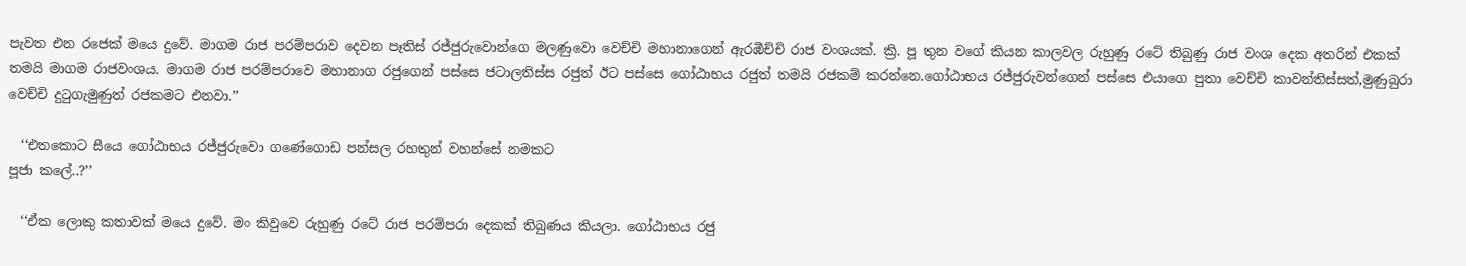පැවත එන රජෙක් මයෙ දුවේ. මාගම රාජ පරම්පරාව දෙවන පෑතිස් රජ්ජුරුවොන්ගෙ මලණුවො වෙච්චි මහානාගෙන් ඇරඹීච්චි රාජ වංශයක්. ක්‍රි. පූ තුන වගේ කියන කාලවල රුහුණු රටේ තිබුණු රාජ වංශ දෙක අතරින් එකක් තමයි මාගම රාජවංශය. මාගම රාජ පරම්පරාවෙ මහානාග රජුගෙන් පස්සෙ ජටාලතිස්ස රජුත් ඊට පස්සෙ ගෝඨාභය රජුත් තමයි රජකම් කරන්නෙ.ගෝඨාභය රජ්ජුරුවන්ගෙන් පස්සෙ එයාගෙ පුතා වෙච්චි කාවන්තිස්සත්,මුණුබුරා වෙච්චි දුටුගැමුණුත් රජකමට එනවා.’’

  ‘‘එතකොට සීයෙ ගෝඨාභය රජ්ජුරුවො ගණේගොඩ පන්සල රහතුන් වහන්සේ නමකට
පූජා කලේ..?’’

  ‘‘ඒක ලොකු කතාවක් මයෙ දුවේ. මං කිවුවෙ රුහුණු රටේ රාජ පරම්පරා දෙකක් තිබුණය කියලා. ගෝඨාභය රජු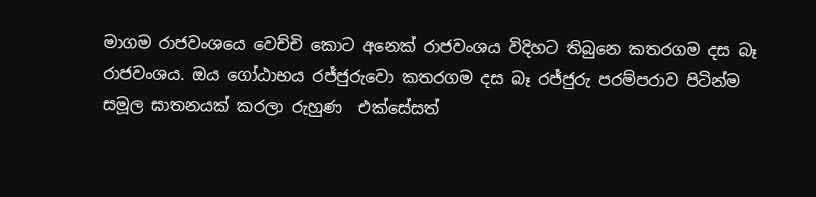මාගම රාජවංශයෙ වෙච්චි කොට අනෙක් රාජවංශය විදිහට තිබුනෙ කතරගම දස බෑ රාජවංශය. ඔය ගෝඨාභය රජ්ජුරුවො කතරගම දස බෑ රජ්ජුරු පරම්පරාව පිටින්ම සමූල ඝාතනයක් කරලා රුහුණ  එක්සේසත්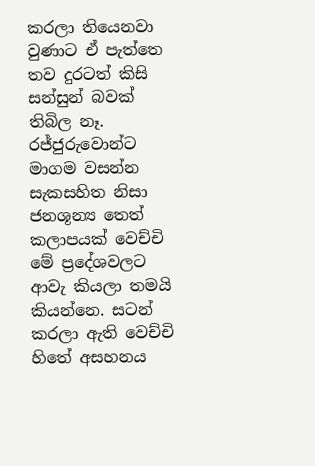කරලා තියෙනවා වුණාට ඒ පැත්තෙ තව දුරටත් කිසි සන්සුන් බවක් තිබිල නෑ. රජ්ජුරුවොන්ට මාගම වසන්න සැකසහිත නිසා ජනශූන්‍ය තෙත් කලාපයක් වෙච්චි මේ ප්‍රදේශවලට ආවැ කියලා තමයි කියන්නෙ. සටන් කරලා ඇති වෙච්චි හිතේ අසහනය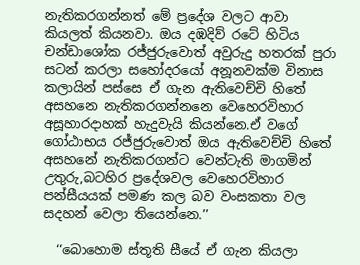නැතිකරගන්නත් මේ ප්‍රදේශ වලට ආවා කියලත් කියනවා. ඔය දඹදිව් රටේ හිටිය චන්ඩාශෝක රජ්ජුරුවොත් අවුරුදු හතරක් පුරා සටන් කරලා සහෝදරයෝ අනූනවක්ම විනාස කලායින් පස්සෙ ඒ ගැන ඇතිවෙච්චි හිතේ අසහනෙ නැතිකරගන්නනෙ වෙහෙරවිහාර අසූහාරදාහක් හැදුවැයි කියන්නෙ.ඒ වගේ ගෝඨාභය රජ්ජුරුවොත් ඔය ඇතිවෙච්චි හිතේ අසහනේ නැතිකරගන්ට වෙන්ටැති මාගමින් උතුරු,බටහිර ප්‍රදේශවල වෙහෙරවිහාර පන්සීයයක් පමණ කල බව වංසකතා වල සදහන් වෙලා තියෙන්නෙ.’’

  ‘‘බොහොම ස්තූති සීයේ ඒ ගැන කියලා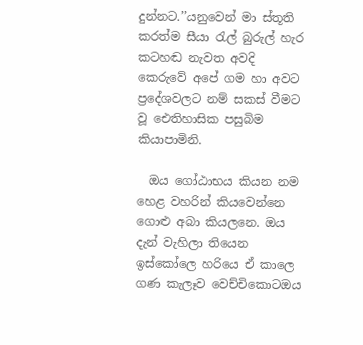දුන්නට.’’යනුවෙන් මා ස්තූති කරත්ම සීයා රැල් බුරුල් හැර කටහඬ නැවත අවදි කෙරුවේ අපේ ගම හා අවට ප්‍රදේශවලට නම් සකස් වීමට වූ ඓතිහාසික පසුබිම කියාපාමිනි.

  ඔය ගෝඨාභය කියන නම හෙළ වහරින් කියවෙන්නෙ ගොළු අබා කියලනෙ. ඔය දැන් වැහිලා තියෙන ඉස්කෝලෙ හරියෙ ඒ කාලෙ ගණ කැලෑව වෙච්චිකොටඔය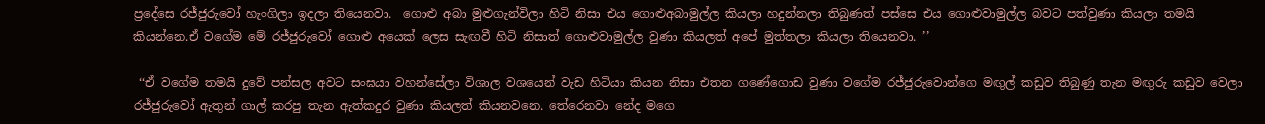ප්‍රදේසෙ රජ්ජුරුවෝ හැංගිලා ඉදලා තියෙනවා.  ගොළු අබා මුළුගැන්විලා හිටි නිසා එය ගොළුඅබාමුල්ල කියලා හදුන්නලා තිබුණත් පස්සෙ එය ගොළුවාමුල්ල බවට පත්වුණා කියලා තමයි කියන්නෙ.ඒ වගේම මේ රජ්ජුරුවෝ ගොළු අයෙක් ලෙස සැඟවී හිටි නිසාත් ගොළුවාමුල්ල වුණා කියලත් අපේ මුත්තලා කියලා තියෙනවා. ’’

 ‘‘ඒ වගේම තමයි දුවේ පන්සල අවට සංඝයා වහන්සේලා විශාල වශයෙන් වැඩ හිටියා කියන නිසා එතන ගණේගොඩ වුණා වගේම රජ්ජුරුවොන්ගෙ මඟුල් කඩුව තිබුණු තැන මඟුරු කඩුව වෙලා රජ්ජුරුවෝ ඇතුන් ගාල් කරපු තැන ඇත්කදුර වුණා කියලත් කියනවනෙ. තේරෙනවා නේද මගෙ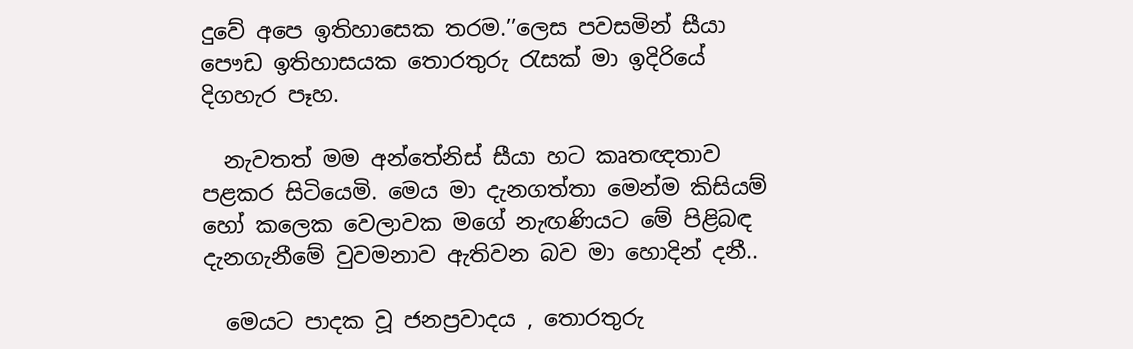දුවේ අපෙ ඉතිහාසෙක තරම.’’ලෙස පවසමින් සීයා පෞඩ ඉතිහාසයක තොරතුරු රැසක් මා ඉදිරියේ දිගහැර පෑහ.

  නැවතත් මම අන්තේනිස් සීයා හට කෘතඥතාව පළකර සිටියෙමි. මෙය මා දැනගත්තා මෙන්ම කිසියම් හෝ කලෙක වෙලාවක මගේ නැඟණියට මේ පිළිබඳ දැනගැනීමේ වුවමනාව ඇතිවන බව මා හොදින් දනී..

  මෙයට පාදක වූ ජනප්‍රවාදය , තොරතුරු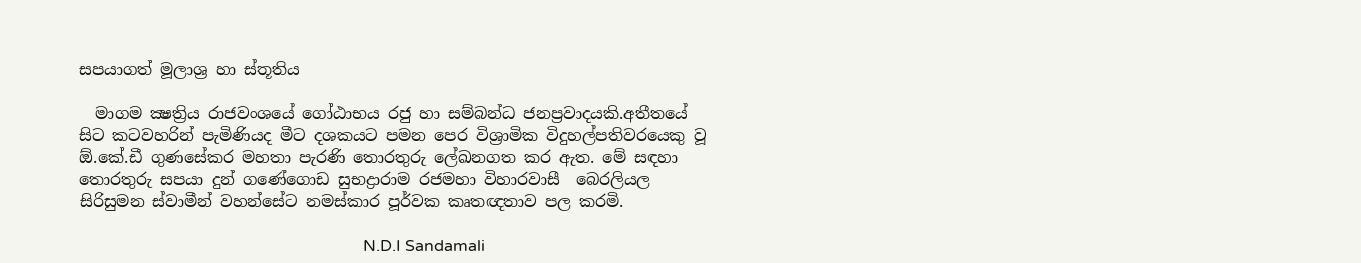සපයාගත් මූලාශ්‍ර හා ස්තූතිය

  මාගම ක්‍ෂත්‍රිය රාජවංශයේ ගෝඨාභය රජු හා සම්බන්ධ ජනප්‍රවාදයකි.අතීතයේ සිට කටවහරින් පැමිණියද මීට දශකයට පමන පෙර විශ්‍රාමික විදුහල්පතිවරයෙකු වූ ඕ.කේ.ඩී ගුණසේකර මහතා පැරණි තොරතුරු ලේඛනගත කර ඇත. මේ සඳහා තොරතුරු සපයා දුන් ගණේගොඩ සුභද්‍රාරාම රජමහා විහාරවාසී  බෙරලියල සිරිසුමන ස්වාමීන් වහන්සේට නමස්කාර පූර්වක කෘතඥතාව පල කරමි.

                                                                       N.D.I Sandamali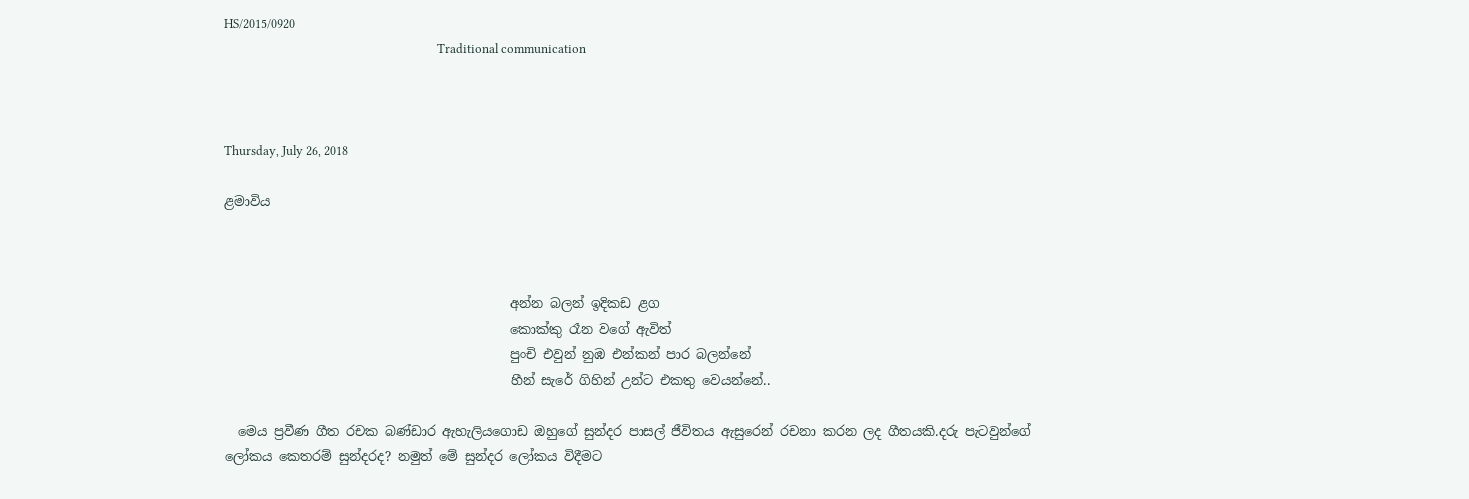HS/2015/0920
                                                                       Traditional communication



Thursday, July 26, 2018

ළමාවිය



                                            අන්න බලන් ඉදිකඩ ළග
                                            කොක්කු රෑන වගේ ඇවිත්
                                            පුංචි එවුන් නුඹ එන්කන් පාර බලන්නේ
                                            හීන් සැරේ ගිහින් උන්ට එකතු වෙයන්නේ..

  මෙය ප්‍රවීණ ගීත රචක බණ්ඩාර ඇහැලියගොඩ ඔහුගේ සුන්දර පාසල් ජීවිතය ඇසුරෙන් රචනා කරන ලද ගීතයකි.දරු පැටවුන්ගේ ලෝකය කෙතරම් සුන්දරද? නමුත් මේ සුන්දර ලෝකය විදීමට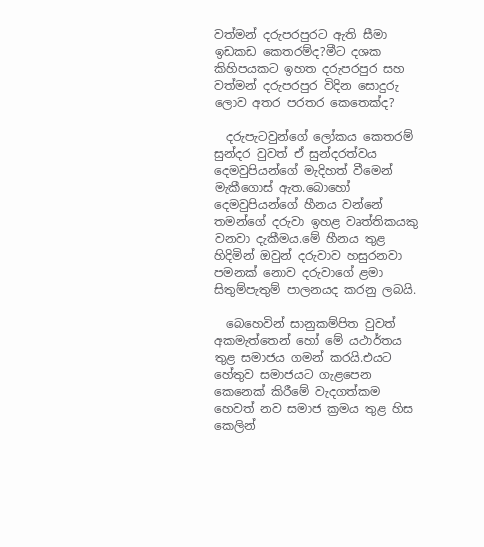වත්මන් දරුපරපුරට ඇති සීමා ඉඩකඩ කෙතරම්ද?මීට දශක කිහිපයකට ඉහත දරුපරපුර සහ වත්මන් දරුපරපුර විදින සොදුරු ලොව අතර පරතර කෙතෙක්ද?

  දරුපැටවුන්ගේ ලෝකය කෙතරම් සුන්දර වුවත් ඒ සුන්දරත්වය දෙමවුපියන්ගේ මැදිහත් වීමෙන් මැකීගොස් ඇත.බොහෝ දෙමවුපියන්ගේ හීනය වන්නේ තමන්ගේ දරුවා ඉහළ වෘත්තිකයකු වනවා දැකීමය.මේ හීනය තුළ හිදිමින් ඔවුන් දරුවාව හසුරනවා පමනක් නොව දරුවාගේ ළමා සිතුම්පැතුම් පාලනයද කරනු ලබයි.

  බෙහෙවින් සානුකම්පිත වුවත් අකමැත්තෙන් හෝ මේ යථාර්තය තුළ සමාජය ගමන් කරයි.එයට හේතුව සමාජයට ගැළපෙන කෙනෙක් කිරීමේ වැදගත්කම හෙවත් නව සමාජ ක්‍රමය තුළ හිස කෙලින්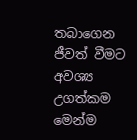තබාගෙන ජීවත් වීමට අවශ්‍ය උගත්කම මෙන්ම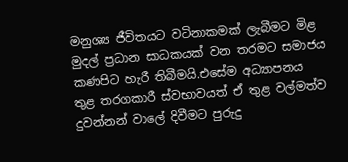මනුශ්‍ය ජීවිතයට වටිනාකමක් ලැබීමට මිළ මුදල් ප්‍රධාන සාධකයක් වන තරමට සමාජය කණපිට හැරී තිබීමයි.එසේම අධ්‍යාපනය තුළ තරගකාරී ස්වභාවයත් ඒ තුළ වල්මත්ව දුවන්නන් වාලේ දිවීමට පුරුදු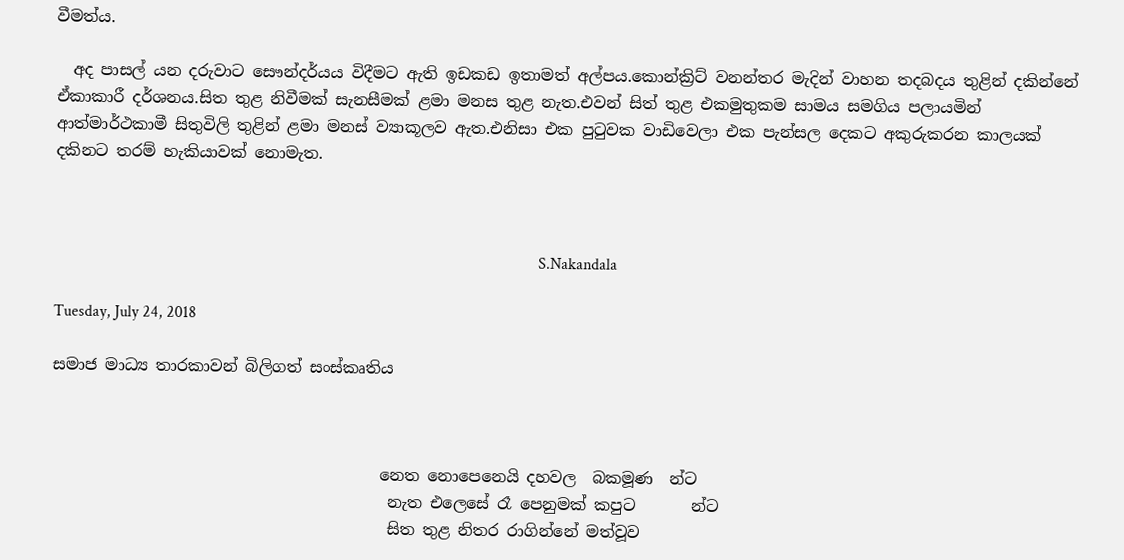වීමත්ය.

  අද පාසල් යන දරුවාට සෞන්දර්යය විදීමට ඇති ඉඩකඩ ඉතාමත් අල්පය.කොන්ක්‍රිට් වනන්තර මැදින් වාහන තදබදය තුළින් දකින්නේ ඒකාකාරී දර්ශනය.සිත තුළ නිවීමක් සැනසීමක් ළමා මනස තුළ නැත.එවන් සිත් තුළ එකමුතුකම සාමය සමගිය පලායමින් ආත්මාර්ථකාමී සිතුවිලි තුළින් ළමා මනස් ව්‍යාකූලව ඇත.එනිසා එක පුටුවක වාඩිවෙලා එක පැන්සල දෙකට අකුරුකරන කාලයක් දකිනට තරම් හැකියාවක් නොමැත.



                                                                                                                         S.Nakandala

Tuesday, July 24, 2018

සමාජ මාධ්‍ය තාරකාවන් බිලිගත් සංස්කෘතිය



                                         නෙත නොපෙනෙයි දහවල  බකමූණ  න්ට
                                          නැත එලෙසේ රෑ පෙනුමක් කපුට       න්ට
                                          සිත තුළ නිතර රාගින්නේ මත්වූව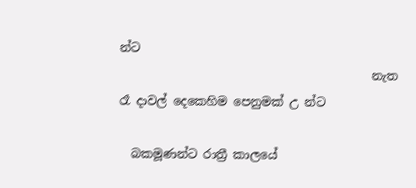න්ට
                                          නැත රෑ දාවල් දෙකෙහිම පෙනුමක් උ න්ට

  බකමූණන්ට රාත්‍රී කාලයේ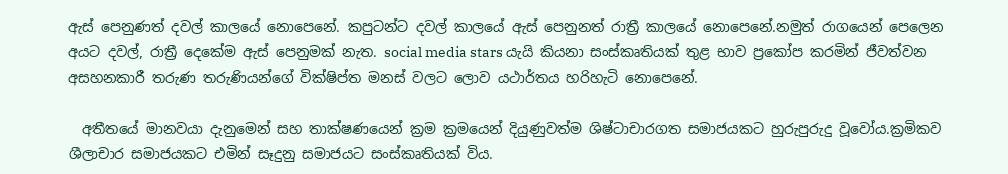ඇස් පෙනුණත් දවල් කාලයේ නොපෙනේ. කපුටන්ට දවල් කාලයේ ඇස් පෙනුනත් රාත්‍රී කාලයේ නොපෙනේ.නමුත් රාගයෙන් පෙලෙන අයට දවල්, රාත්‍රී දෙකේම ඇස් පෙනුමක් නැත. social media stars යැයි කියනා සංස්කෘතියක් තුළ භාව ප්‍රකෝප කරමින් ජීවත්වන අසහනකාරී තරුණ තරුණියන්ගේ වික්ෂිප්ත මනස් වලට ලොව යථාර්තය හරිහැටි නොපෙනේ.

  අතීතයේ මානවයා දැනුමෙන් සහ තාක්ෂණයෙන් ක්‍රම ක්‍රමයෙන් දියුණුවත්ම ශිෂ්ටාචාරගත සමාජයකට හුරුපුරුදු වූවෝය.ක්‍රමිකව ශීලාචාර සමාජයකට එමින් සෑදුනු සමාජයට සංස්කෘතියක් විය.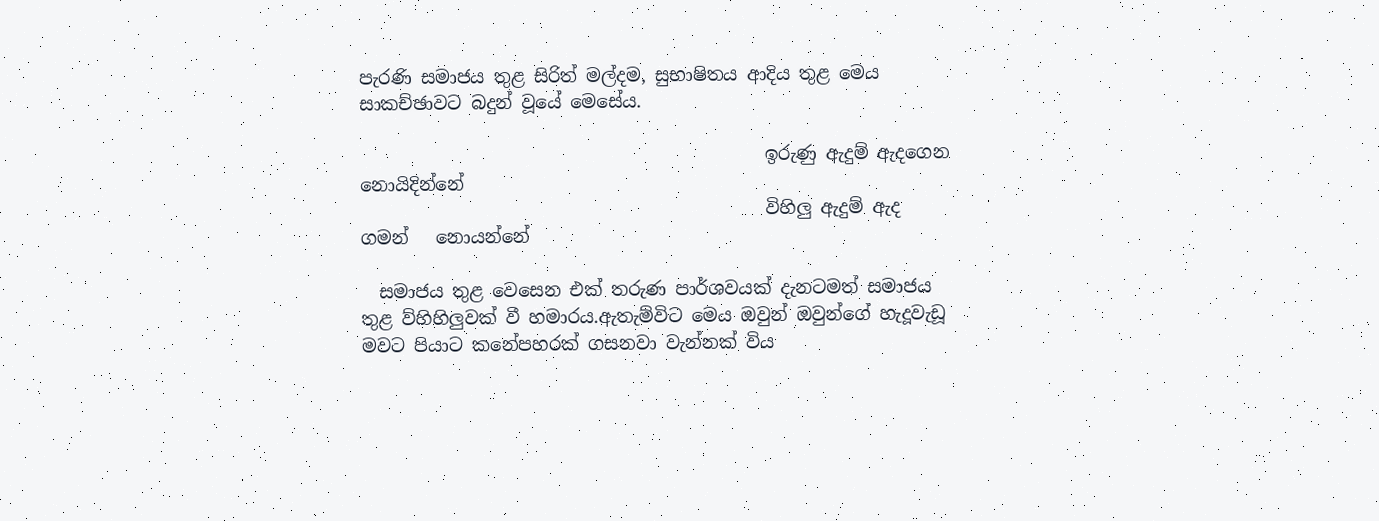පැරණි සමාජය තුළ සිරිත් මල්දම, සුභාෂිතය ආදිය තුළ මෙය සාකච්ඡාවට බදුන් වූයේ මෙසේය.

                                             ඉරුණු ඇදුම් ඇදගෙන  නොයිදින්නේ
                                             විහිලු ඇදුම් ඇද ගමන්   නොයන්නේ

  සමාජය තුළ වෙසෙන එක් තරුණ පාර්ශවයක් දැනටමත් සමාජය තුළ ව්හිහිලුවක් වී හමාරය.ඇතැම්විට මෙය ඔවුන් ඔවුන්ගේ හැදූවැඩූ මවට පියාට කනේපහරක් ගසනවා වැන්නක් විය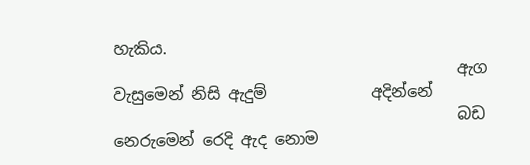හැකිය.
                                           ඇග වැසුමෙන් නිසි ඇදුම්             අදින්නේ
                                           බඩ නෙරුමෙන් රෙදි ඇද නොම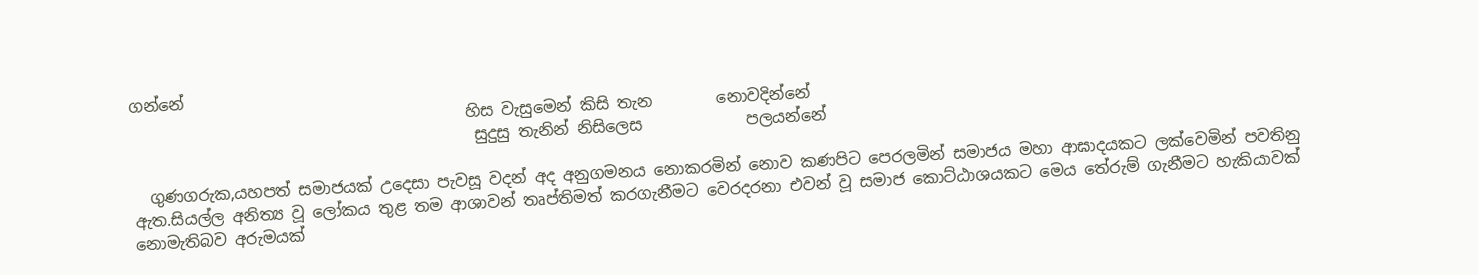ගන්නේ
                                          හිස වැසුමෙන් කිසි තැන        නොවදින්නේ
                                           සුදුසු තැනින් නිසිලෙස             පලයන්නේ

  ගුණගරුක,යහපත් සමාජයක් උදෙසා පැවසූ වදන් අද අනුගමනය නොකරමින් නොව කණපිට පෙරලමින් සමාජය මහා ආඝාදයකට ලක්වෙමින් පවතිනු ඇත.සියල්ල අනිත්‍ය වූ ලෝකය තුළ තම ආශාවන් තෘප්තිමත් කරගැනීමට වෙරදරනා එවන් වූ සමාජ කොට්ඨාශයකට මෙය තේරුම් ගැනීමට හැකියාවක් නොමැතිබව අරුමයක්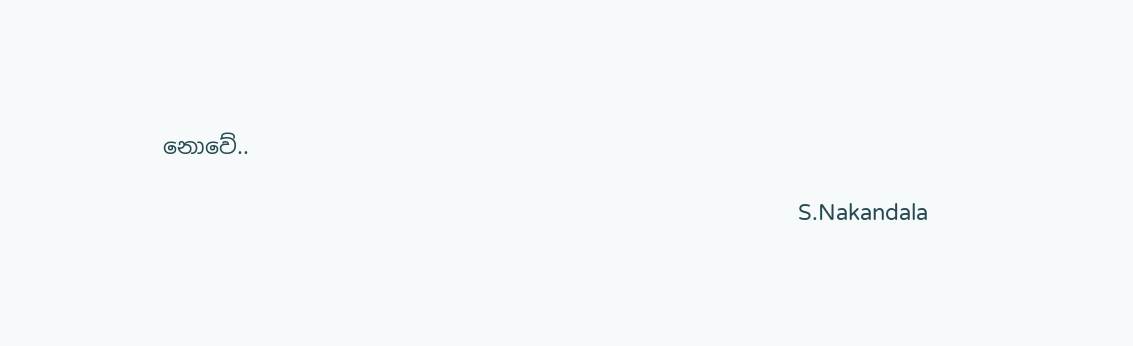නොවේ..

                                                                                                          S.Nakandala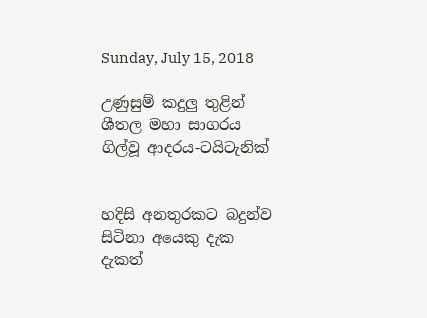Sunday, July 15, 2018

උණුසුම් කදුලු තුළින් ශීතල මහා සාගරය ගිල්වූ ආදරය-ටයිටැනික්


හදිසි අනතුරකට බදුන්ව සිටිනා අයෙකු දැක දැකත්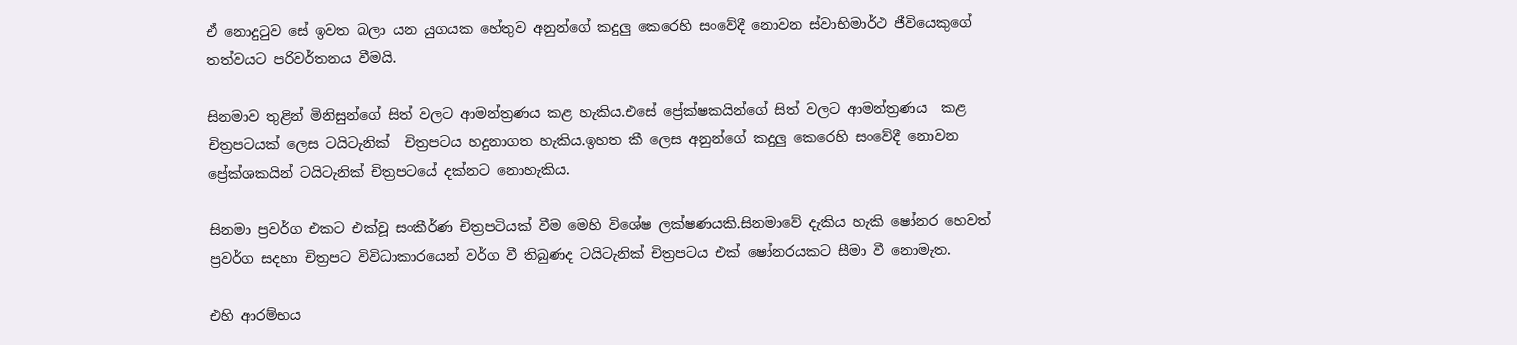ඒ නොදුටුව සේ ඉවත බලා යන යුගයක හේතුව අනුන්ගේ කදුලු කෙරෙහි සංවේදී නොවන ස්වාභිමාර්ථ ජීවියෙකුගේ තත්වයට පරිවර්තනය වීමයි.

සිනමාව තුළින් මිනිසුන්ගේ සිත් වලට ආමන්ත්‍රණය කළ හැකිය.එසේ ප්‍රේක්ෂකයින්ගේ සිත් වලට ආමන්ත්‍රණය  කළ චිත්‍රපටයක් ලෙස ටයිටැනික්  චිත්‍රපටය හදුනාගත හැකිය.ඉහත කී ලෙස අනුන්ගේ කදුලු කෙරෙහි සංවේදී නොවන ප්‍රේක්ශකයින් ටයිටැනික් චිත්‍රපටයේ දක්නට නොහැකිය.

සිනමා ප්‍රවර්ග එකට එක්වූ සංකීර්ණ චිත්‍රපටියක් වීම මෙහි විශේෂ ලක්ෂණයකි.සිනමාවේ දැකිය හැකි ෂෝනර හෙවත් ප්‍රවර්ග සදහා චිත්‍රපට විවිධාකාරයෙන් වර්ග වී තිබුණද ටයිටැනික් චිත්‍රපටය එක් ෂෝනරයකට සීමා වී නොමැත.

එහි ආරම්භය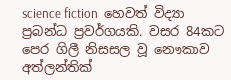science fiction  හෙවත් විද්‍යා ප්‍රබන්ධ ප්‍රවර්ගයකි. වසර 84කට පෙර ගිලී නිසසල වූ නෞකාව අත්ලන්තික්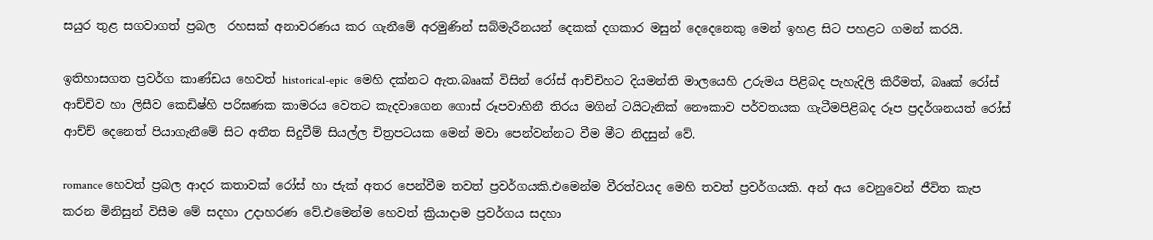සයුර තුළ සගවාගත් ප්‍රබල  රහසක් අනාවරණය කර ගැනීමේ අරමුණින් සබ්මැරීනයන් දෙකක් දගකාර මසුන් දෙදෙනෙකු මෙන් ඉහළ සිට පහළට ගමන් කරයි.

ඉතිහාසගත ප්‍රවර්ග කාණ්ඩය හෙවත් historical-epic  මෙහි දක්නට ඇත.බෲක් විසින් රෝස් ආච්චිහට දියමන්ති මාලයෙහි උරුමය පිළිබද පැහැදිලි කිරීමත්, බෲක් රෝස් ආච්චිව හා ලිසීව කෙඩිෂ්හි පරිඝණක කාමරය වෙතට කැදවාගෙන ගොස් රූපවාහිනී තිරය මගින් ටයිටැනික් නෞකාව පර්වතයක ගැටීමපිළිබද රූප ප්‍රදර්ශනයත් රෝස් ආච්ච් දෙනෙත් පියාගැනීමේ සිට අතීත සිදුවීම් සියල්ල චිත්‍රපටයක මෙන් මවා පෙන්වන්නට වීම මීට නිදසුන් වේ.

romance හෙවත් ප්‍රබල ආදර කතාවක් රෝස් හා ජැක් අතර පෙන්වීම තවත් ප්‍රවර්ගයකි.එමෙන්ම වීරත්වයද මෙහි තවත් ප්‍රවර්ගයකි. අන් අය වෙනුවෙන් ජීවිත කැප කරන මිනිසුන් විසීම මේ සදහා උදාහරණ වේ.එමෙන්ම හෙවත් ක්‍රියාදාම ප්‍රවර්ගය සදහා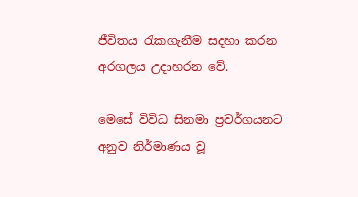ජීවිතය රැකගැනීම සදහා කරන අරගලය උදාහරන වේ.

මෙසේ විවිධ සිනමා ප්‍රවර්ගයනට අනුව නිර්මාණය වූ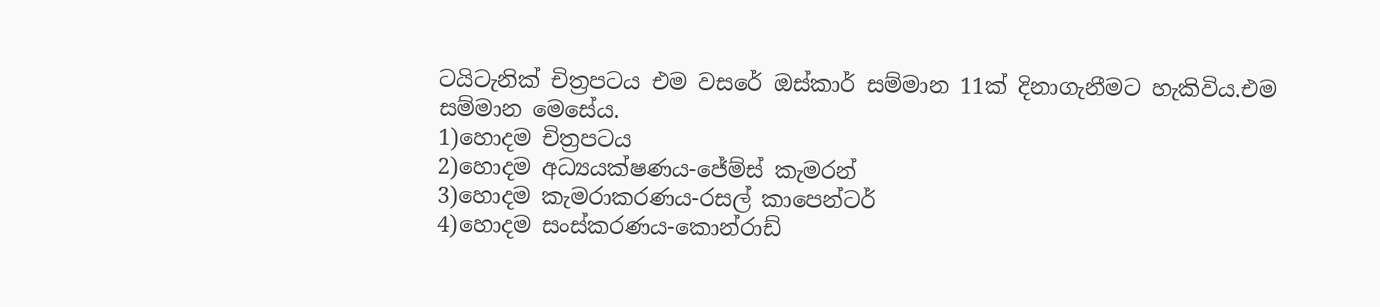ටයිටැනික් චිත්‍රපටය එම වසරේ ඔස්කාර් සම්මාන 11ක් දිනාගැනීමට හැකිවිය.එම සම්මාන මෙසේය.
1)හොදම චිත්‍රපටය
2)හොදම අධ්‍යයක්ෂණය-ජේම්ස් කැමරන්
3)හොදම කැමරාකරණය-රසල් කාපෙන්ටර්
4)හොදම සංස්කරණය-කොන්රාඩ්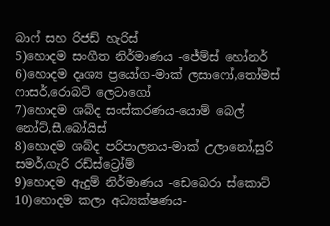බාෆ් සහ රිජඩ් හැරිස්
5)හොදම සංගීත නිර්මාණය -ජේම්ස් හෝනර්
6)හොදම දෘශ්‍ය ප්‍රයෝග-මාක් ලසාෆෝ,තෝමස් ෆාසර්,රොබට් ලෙටාගෝ
7)හොදම ශබ්ද සංස්කරණය-යොම් බෙල් නෝට්,සී.බෝයිස්
8)හොදම ශබ්ද පරිපාලනය-මාක් උලානෝ,සුරි සමර්,ගැරි රඩ්ස්ට්‍රෝම්
9)හොදම ඇදුම් නිර්මාණය -ඩෙබෙරා ස්කොට්
10)හොදම කලා අධ්‍යක්ෂණය-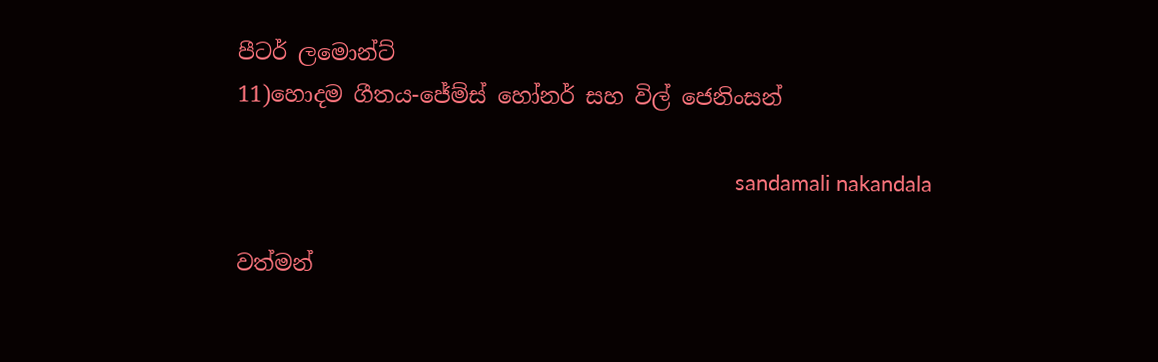පීටර් ලමොන්ට්
11)හොදම ගීතය-ජේම්ස් හෝනර් සහ විල් ජෙනිංසන්

                                                                                   sandamali nakandala

වත්මන්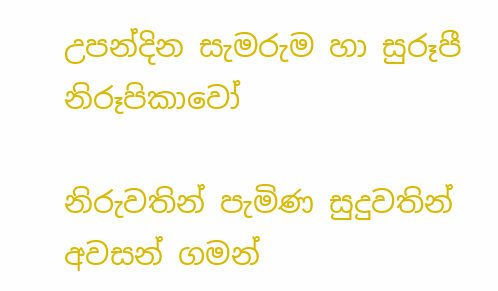උපන්දින සැමරුම හා සුරූපී නිරූපිකාවෝ

නිරුවතින් පැමිණ සුදුවතින් අවසන් ගමන්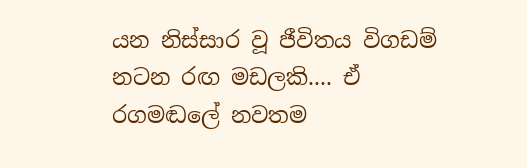යන නිස්සාර වූ ජීවිතය විගඩම් නටන රඟ මඩලකි.... ඒ රගමඬලේ නවතම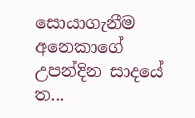සොයාගැනීම අනෙකාගේ උපන්දින සාදයේ ත...